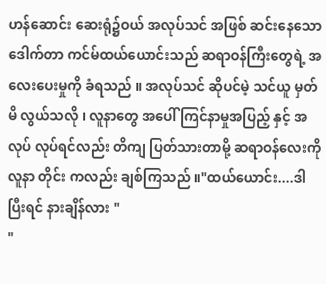ဟန်ဆောင်း ဆေးရုံ၌ဝယ် အလုပ်သင် အဖြစ် ဆင်းနေသော ဒေါက်တာ ကင်မ်ထယ်ယောင်းသည် ဆရာဝန်ကြီးတွေရဲ့ အလေးပေးမှုကို ခံရသည် ။ အလုပ်သင် ဆိုပင်မဲ့ သင်ယူ မှတ်မိ လွယ်သလို ၊ လူနာတွေ အပေါ် ကြင်နာမှုအပြည့် နှင့် အလုပ် လုပ်ရင်လည်း တိကျ ပြတ်သားတာမို့ ဆရာဝန်လေးကို လူနာ တိုင်း ကလည်း ချစ်ကြသည် ။"ထယ်ယောင်း....ဒါပြီးရင် နားချိန်လား "
"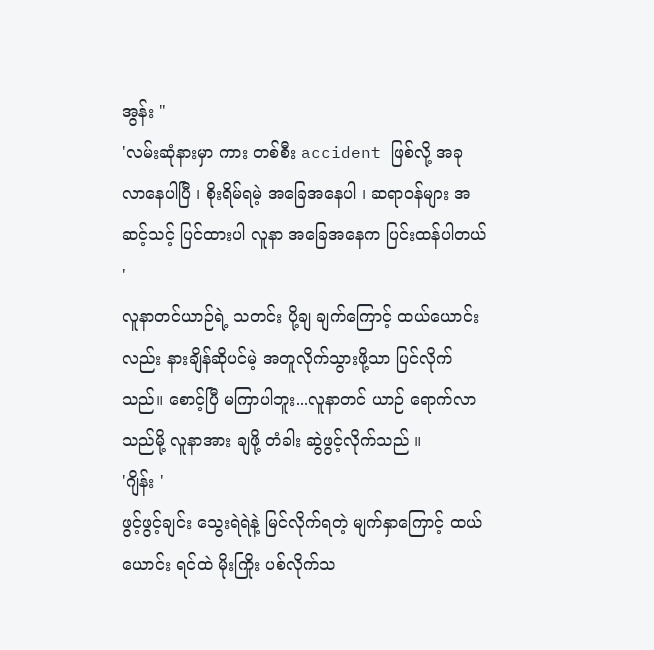အွန်း "
'လမ်းဆုံနားမှာ ကား တစ်စီး accident ဖြစ်လို့ အခု လာနေပါပြီ ၊ စိုးရိမ်ရမဲ့ အခြေအနေပါ ၊ ဆရာဝန်များ အဆင့်သင့် ပြင်ထားပါ လူနာ အခြေအနေက ပြင်းထန်ပါတယ် '
လူနာတင်ယာဉ်ရဲ့ သတင်း ပို့ချ ချက်ကြောင့် ထယ်ယောင်းလည်း နားချိန်ဆိုပင်မဲ့ အတူလိုက်သွားဖို့သာ ပြင်လိုက်သည်။ စောင့်ပြီ မကြာပါဘူး...လူနာတင် ယာဉ် ရောက်လာသည်မို့ လူနာအား ချဖို့ တံခါး ဆွဲဖွင့်လိုက်သည် ။
'ဂျိန်း '
ဖွင့်ဖွင့်ချင်း သွေးရဲရဲနဲ့ မြင်လိုက်ရတဲ့ မျက်နှာကြောင့် ထယ်ယောင်း ရင်ထဲ မိုးကြိုး ပစ်လိုက်သ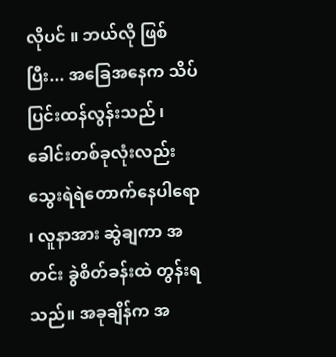လိုပင် ။ ဘယ်လို ဖြစ်ပြီး... အခြေအနေက သိပ်ပြင်းထန်လွန်းသည် ၊ ခေါင်းတစ်ခုလုံးလည်း သွေးရဲရဲတောက်နေပါရော ၊ လူနာအား ဆွဲချကာ အတင်း ခွဲစိတ်ခန်းထဲ တွန်းရသည်။ အခုချိန်က အ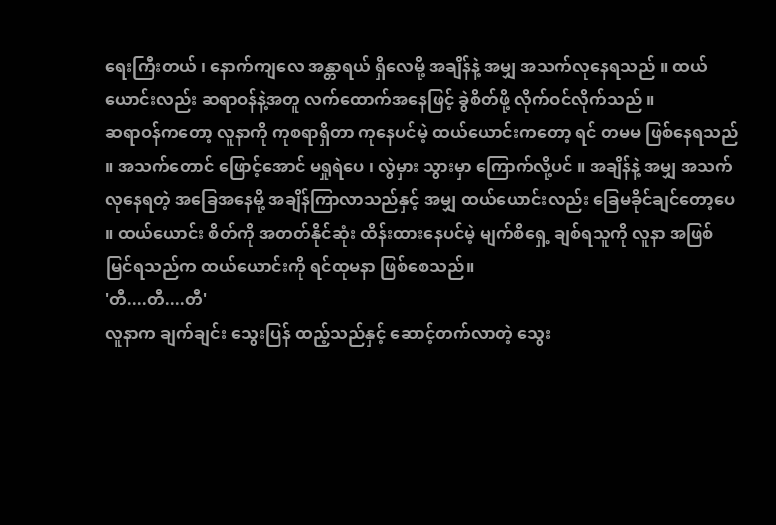ရေးကြီးတယ် ၊ နောက်ကျလေ အန္တာရယ် ရှိလေမို့ အချိန်နဲ့ အမျှ အသက်လုနေရသည် ။ ထယ်ယောင်းလည်း ဆရာဝန်နဲ့အတူ လက်ထောက်အနေဖြင့် ခွဲစိတ်ဖို့ လိုက်ဝင်လိုက်သည် ။
ဆရာဝန်ကတော့ လူနာကို ကုစရာရှိတာ ကုနေပင်မဲ့ ထယ်ယောင်းကတော့ ရင် တမမ ဖြစ်နေရသည် ။ အသက်တောင် ဖြောင့်အောင် မရှုရဲပေ ၊ လွဲမှား သွားမှာ ကြောက်လို့ပင် ။ အချိန်နဲ့ အမျှ အသက်လုနေရတဲ့ အခြေအနေမို့ အချိန်ကြာလာသည်နှင့် အမျှ ထယ်ယောင်းလည်း ခြေမခိုင်ချင်တော့ပေ ။ ထယ်ယောင်း စိတ်ကို အတတ်နိုင်ဆုံး ထိန်းထားနေပင်မဲ့ မျက်စိရှေ့ ချစ်ရသူကို လူနာ အဖြစ် မြင်ရသည်က ထယ်ယောင်းကို ရင်ထုမနာ ဖြစ်စေသည်။
'တီ....တီ....တီ'
လူနာက ချက်ချင်း သွေးပြန် ထည့်သည်နှင့် ဆောင့်တက်လာတဲ့ သွေး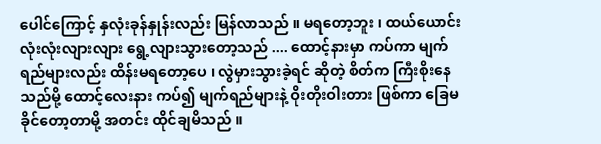ပေါင်ကြောင့် နှလုံးခုန်နှုန်းလည်း မြန်လာသည် ။ မရတော့ဘူး ၊ ထယ်ယောင်း လုံးလုံးလျားလျား ရွေ့လျားသွားတော့သည် .... ထောင့်နားမှာ ကပ်ကာ မျက်ရည်များလည်း ထိန်းမရတော့ပေ ၊ လွဲမှားသွားခဲ့ရင် ဆိုတဲ့ စိတ်က ကြီးစိုးနေသည်မို့ ထောင့်လေးနား ကပ်၍ မျက်ရည်များနဲ့ ဝိုးတိုးဝါးတား ဖြစ်ကာ ခြေမခိုင်တော့တာမို့ အတင်း ထိုင်ချမိသည် ။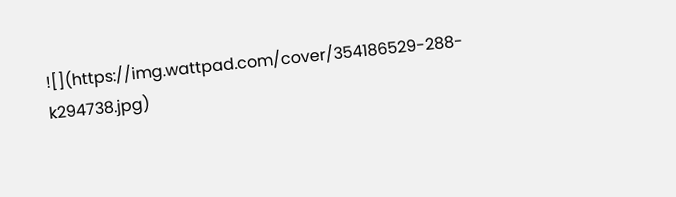![](https://img.wattpad.com/cover/354186529-288-k294738.jpg)